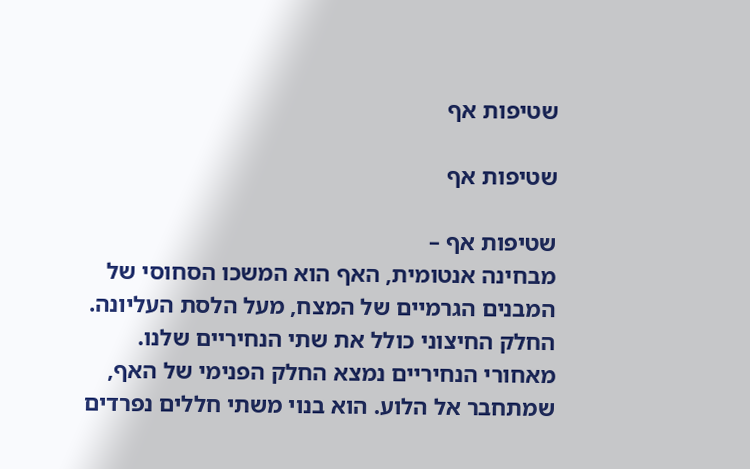שטיפות אף

שטיפות אף

שטיפות אף –
מבחינה אנטומית, האף הוא המשכו הסחוסי של המבנים הגרמיים של המצח, מעל הלסת העליונה. החלק החיצוני כולל את שתי הנחיריים שלנו. מאחורי הנחיריים נמצא החלק הפנימי של האף, שמתחבר אל הלוע. הוא בנוי משתי חללים נפרדים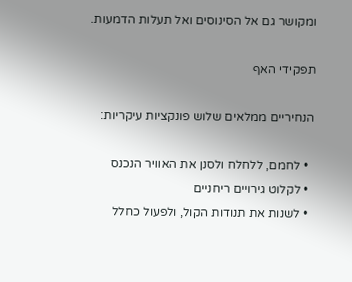ומקושר גם אל הסינוסים ואל תעלות הדמעות.

תפקידי האף

הנחיריים ממלאים שלוש פונקציות עיקריות:

  • לחמם, ללחלח ולסנן את האוויר הנכנס
  • לקלוט גירויים ריחניים
  • לשנות את תנודות הקול, ולפעול כחלל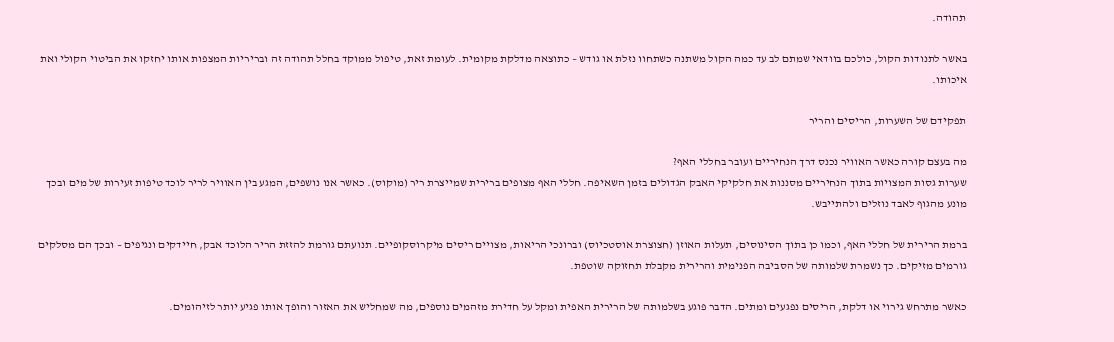תהודה.

באשר לתנודות הקול, כולכם בוודאי שמתם לב עד כמה הקול משתנה כשתחוו נזלת או גודש – כתוצאה מדלקת מקומית. לעומת זאת, טיפול ממוקד בחלל תהודה זה ובריריות המצפות אותו יחזקו את הביטוי הקולי ואת איכותו.

תפקידם של השערות, הריסים והריר

מה בעצם קורה כאשר האוויר נכנס דרך הנחיריים ועובר בחללי האף?
שערות גסות המצויות בתוך הנחיריים מסננות את חלקיקי האבק הגדולים בזמן השאיפה. חללי האף מצופים ברירית שמייצרת ריר (מוקוס). כאשר אנו נושפים, המגע בין האוויר לריר לוכד טיפות זעירות של מים ובכך מונע מהגוף לאבד נוזלים ולהתייבש.

ברמת הרירית של חללי האף, וכמו כן בתוך הסינוסים, תעלות האוזן (חצוצרת אוסטכיוס) וברונכי הריאות, מצויים ריסים מיקרוסקופיים. תנועתם גורמת להזזת הריר הלוכד אבק, חיידקים ונגיפים – ובכך הם מסלקים גורמים מזיקים. כך נשמרת שלמותה של הסביבה הפנימית והרירית מקבלת תחזוקה שוטפת.

כאשר מתרחש גירוי או דלקת, הריסים נפגעים ומתים. הדבר פוגע בשלמותה של הרירית האפית ומקל על חדירת מזהמים נוספים, מה שמחליש את האזור והופך אותו פגיע יותר לזיהומים.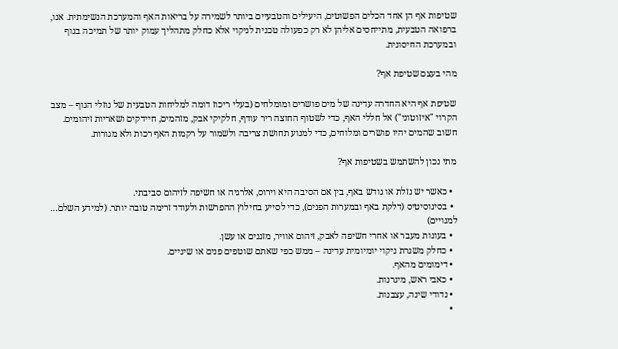שטיפות אף הן אחד הכלים הפשוטים, היעילים והטבעיים ביותר לשמירה על בריאות האף והמערכת הנשימתית. אנו, ברפואה הטבעית, מתייחסים אליהן לא רק כפעולה טכנית לניקוי אלא כחלק מתהליך עמוק יותר של תמיכה בגוף ובמערכת החיסונית.

מהי בעצם שטיפת אף?

שטיפת אף היא החדרה עדינה של מים פושרים ומומלחים (בעלי ריכוז דומה למליחות הטבעית של נוזלי הגוף – מצב הקרוי "איזוטוני") אל חללי האף, כדי לשטוף החוצה ריר עודף, חלקיקי אבק, מזהמים, חיידקים ושאריות זיהומים.
חשוב שהמים יהיו פושרים ומלוחים, כדי למנוע תחושת צריבה ולשמור על רקמות האף רכות ולא מגורות.

מתי נכון להשתמש בשטיפות אף?

  • כאשר יש נזלת או גודש באף, בין אם הסיבה היא וירוס, אלרגיה או חשיפה לזיהום סביבתי.
  • בסינוסיטיס (דלקת באף ובמערות הפנים), כדי לסייע בחילוץ ההפרשות ולעודד זרימה טובה יותר. (למידע השלם… למנויים)
  • בעונות מעבר או אחרי חשיפה לאבק, זיהום אוויר, מזגנים או עשן.
  • כחלק משגרת ניקוי יומיומית עדינה – ממש כפי שאתם שוטפים פנים או שיניים.
  • דימומים מהאף.
  • כאבי ראש, מיגרנות.
  • נדודי שינה, עצבנות.
  •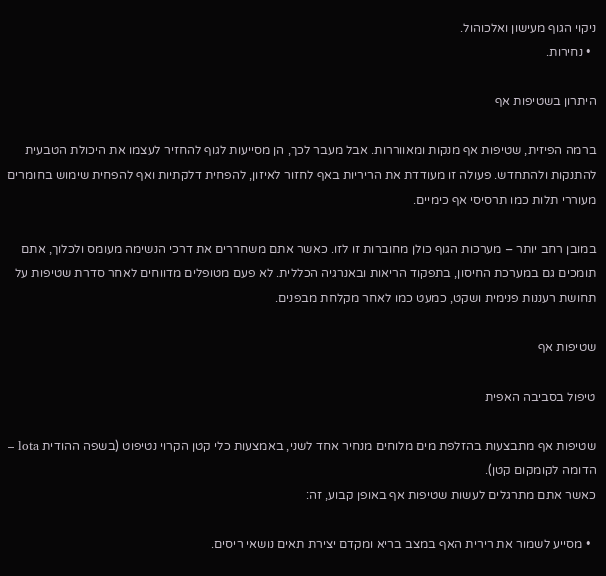ניקוי הגוף מעישון ואלכוהול.
  • נחירות.

היתרון בשטיפות אף

ברמה הפיזית, שטיפות אף מנקות ומאווררות. אבל מעבר לכך, הן מסייעות לגוף להחזיר לעצמו את היכולת הטבעית להתנקות ולהתחדש. פעולה זו מעודדת את הריריות באף לחזור לאיזון, להפחית דלקתיות ואף להפחית שימוש בחומרים מעוררי תלות כמו תרסיסי אף כימיים.

במובן רחב יותר – מערכות הגוף כולן מחוברות זו לזו. כאשר אתם משחררים את דרכי הנשימה מעומס ולכלוך, אתם תומכים גם במערכת החיסון, בתפקוד הריאות ובאנרגיה הכללית. לא פעם מטופלים מדווחים לאחר סדרת שטיפות על תחושת רעננות פנימית ושקט, כמעט כמו לאחר מקלחת מבפנים.

שטיפות אף

טיפול בסביבה האפית

שטיפות אף מתבצעות בהזלפת מים מלוחים מנחיר אחד לשני, באמצעות כלי קטן הקרוי נטיפוט (בשפה ההודית lota – הדומה לקומקום קטן).
כאשר אתם מתרגלים לעשות שטיפות אף באופן קבוע, זה:

  • מסייע לשמור את רירית האף במצב בריא ומקדם יצירת תאים נושאי ריסים.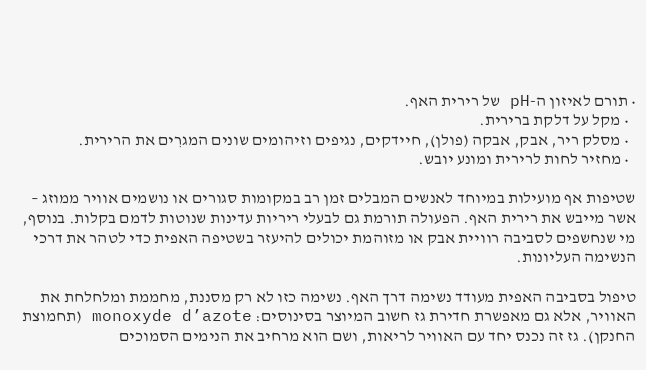• תורם לאיזון ה-pH של רירית האף.
  • מקל על דלקת ברירית.
  • מסלק ריר, אבק, אבקה (פולן), חיידקים, נגיפים וזיהומים שונים המגרִים את הרירית.
  • מחזיר לחות לרירית ומונע יובש.

שטיפות אף מועילות במיוחד לאנשים המבלים זמן רב במקומות סגורים או נושמים אוויר ממוזג – אשר מייבש את רירית האף. הפעולה תורמת גם לבעלי ריריות עדינות שנוטות לדמם בקלות. בנוסף, מי שנחשפים לסביבה רוויית אבק או מזוהמת יכולים להיעזר בשטיפה האפית כדי לטהר את דרכי הנשימה העליונות.

טיפול בסביבה האפית מעודד נשימה דרך האף. נשימה כזו לא רק מסננת, מחממת ומלחלחת את האוויר, אלא גם מאפשרת חדירת גז חשוב המיוצר בסינוסים: monoxyde d’azote (תחמוצת החנקן). גז זה נכנס יחד עם האוויר לריאות, ושם הוא מרחיב את הנימים הסמוכים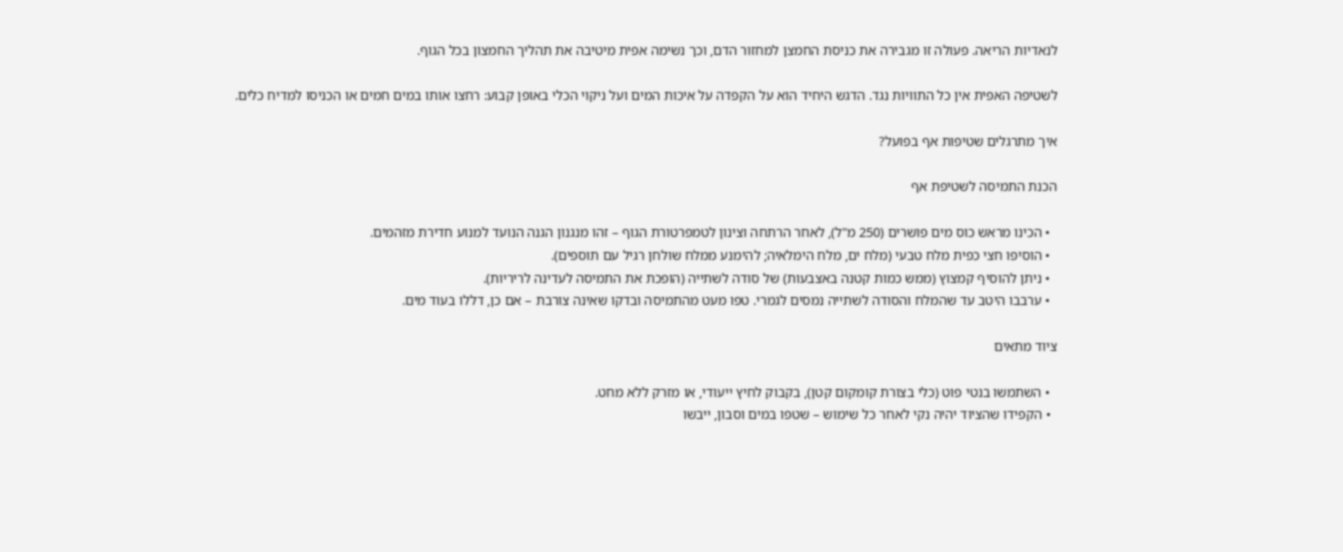לנאדיות הריאה. פעולה זו מגבירה את כניסת החמצן למחזור הדם, וכך נשימה אפית מיטיבה את תהליך החמצון בכל הגוף.

לשטיפה האפית אין כל התוויות נגד. הדגש היחיד הוא על הקפדה על איכות המים ועל ניקוי הכלי באופן קבוע: רחצו אותו במים חמים או הכניסו למדיח כלים.

איך מתרגלים שטיפות אף בפועל?

הכנת התמיסה לשטיפת אף

  • הכינו מראש כוס מים פושרים (250 מ"ל), לאחר הרתחה וצינון לטמפרטורת הגוף – זהו מנגנון הגנה הנועד למנוע חדירת מזהמים.
  • הוסיפו חצי כפית מלח טבעי (מלח ים, מלח הימלאיה; להימנע ממלח שולחן רגיל עם תוספים).
  • ניתן להוסיף קמצוץ (ממש כמות קטנה באצבעות) של סודה לשתייה (הופכת את התמיסה לעדינה לריריות).
  • ערבבו היטב עד שהמלח והסודה לשתייה נמסים לגמרי. טפו מעט מהתמיסה ובדקו שאינה צורבת – אם כן, דללו בעוד מים.

ציוד מתאים

  • השתמשו בנטי פוט (כלי בצורת קומקום קטן), בקבוק לחיץ ייעודי, או מזרק ללא מחט.
  • הקפידו שהציוד יהיה נקי לאחר כל שימוש – שטפו במים וסבון, ייבשו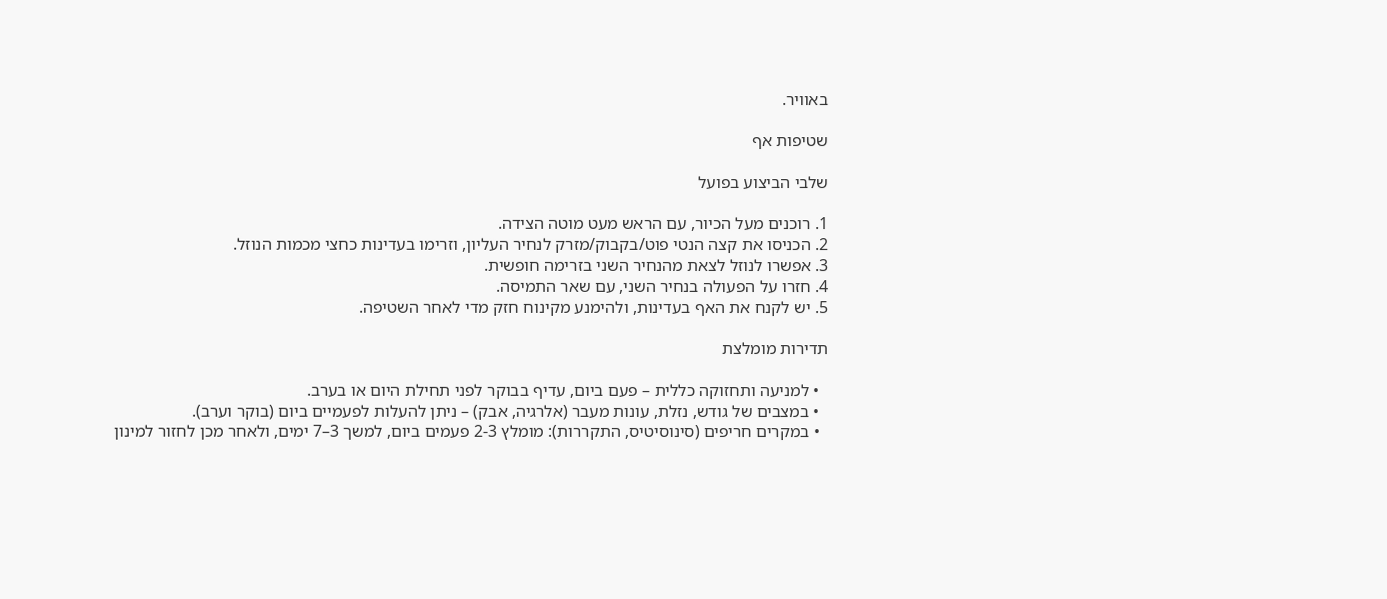באוויר.

שטיפות אף

שלבי הביצוע בפועל

1. רוכנים מעל הכיור, עם הראש מעט מוטה הצידה.
2. הכניסו את קצה הנטי פוט/בקבוק/מזרק לנחיר העליון, וזרימו בעדינות כחצי מכמות הנוזל.
3. אפשרו לנוזל לצאת מהנחיר השני בזרימה חופשית.
4. חזרו על הפעולה בנחיר השני, עם שאר התמיסה.
5. יש לקנח את האף בעדינות, ולהימנע מקינוח חזק מדי לאחר השטיפה.

תדירות מומלצת

  • למניעה ותחזוקה כללית – פעם ביום, עדיף בבוקר לפני תחילת היום או בערב.
  • במצבים של גודש, נזלת, עונות מעבר (אלרגיה, אבק) – ניתן להעלות לפעמיים ביום (בוקר וערב).
  • במקרים חריפים (סינוסיטיס, התקררות): מומלץ 2-3 פעמים ביום, למשך 3–7 ימים, ולאחר מכן לחזור למינון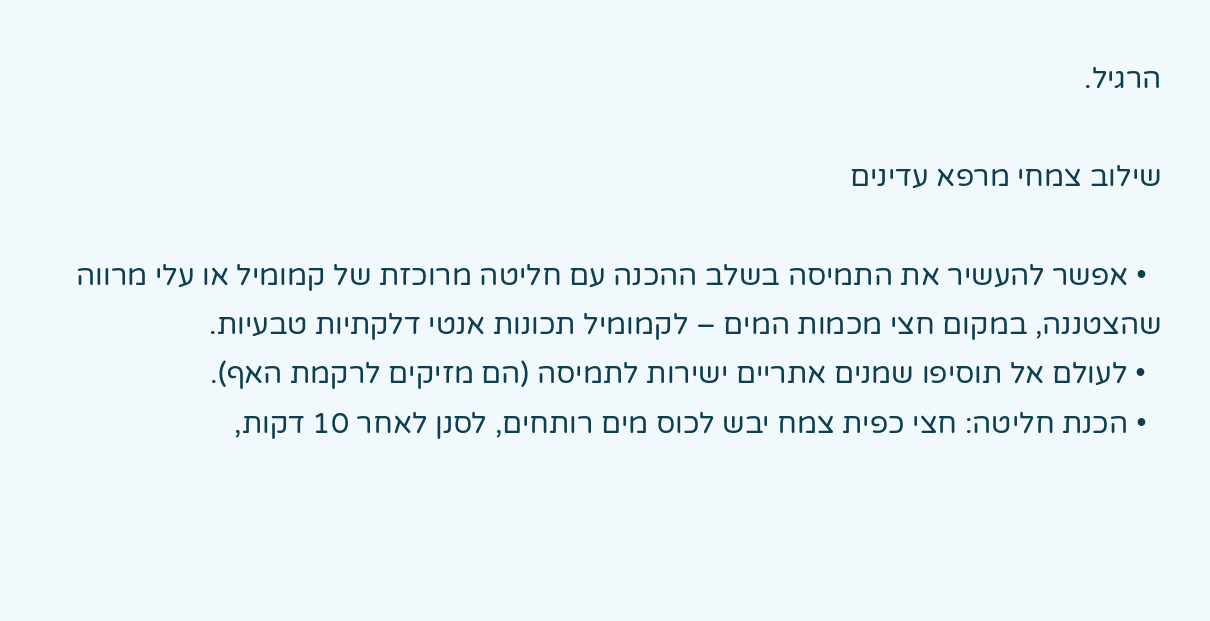הרגיל.

שילוב צמחי מרפא עדינים

  • אפשר להעשיר את התמיסה בשלב ההכנה עם חליטה מרוכזת של קמומיל או עלי מרווה שהצטננה, במקום חצי מכמות המים – לקמומיל תכונות אנטי דלקתיות טבעיות.
  • לעולם אל תוסיפו שמנים אתריים ישירות לתמיסה (הם מזיקים לרקמת האף).
  • הכנת חליטה: חצי כפית צמח יבש לכוס מים רותחים, לסנן לאחר 10 דקות,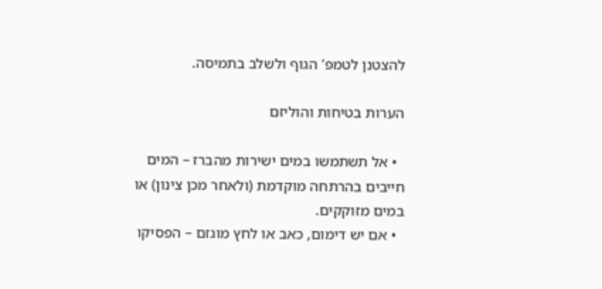להצטנן לטמפ’ הגוף ולשלב בתמיסה.

הערות בטיחות והוליזם

  • אל תשתמשו במים ישירות מהברז – המים חייבים בהרתחה מוקדמת (ולאחר מכן צינון) או במים מזוקקים.
  • אם יש דימום, כאב או לחץ מוגזם – הפסיקו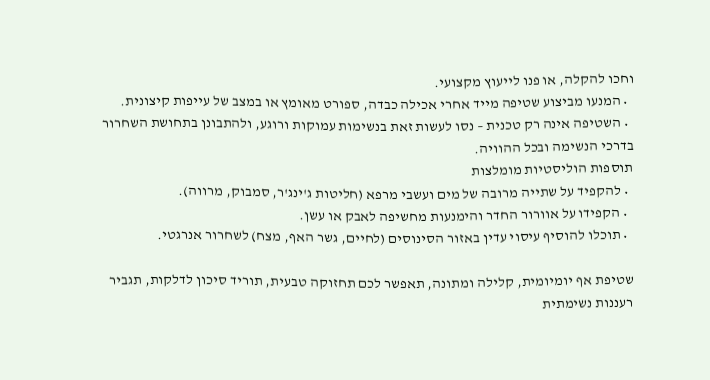וחכו להקלה, או פנו לייעוץ מקצועי.
  • המנעו מביצוע שטיפה מייד אחרי אכילה כבדה, ספורט מאומץ או במצב של עייפות קיצונית.
  • השטיפה אינה רק טכנית – נסו לעשות זאת בנשימות עמוקות ורוגע, ולהתבונן בתחושת השחרור בדרכי הנשימה ובכל ההוויה.
תוספות הוליסטיות מומלצות
  • להקפיד על שתייה מרובה של מים ועשבי מרפא (חליטות ג'ינג'ר, סמבוק, מרווה).
  • הקפידו על אוורור החדר והימנעות מחשיפה לאבק או עשן.
  • תוכלו להוסיף עיסוי עדין באזור הסינוסים (לחיים, גשר האף, מצח) לשחרור אנרגטי.

שטיפת אף יומיומית, קלילה ומתונה, תאפשר לכם תחזוקה טבעית, תוריד סיכון לדלקות, תגביר רעננות נשימתית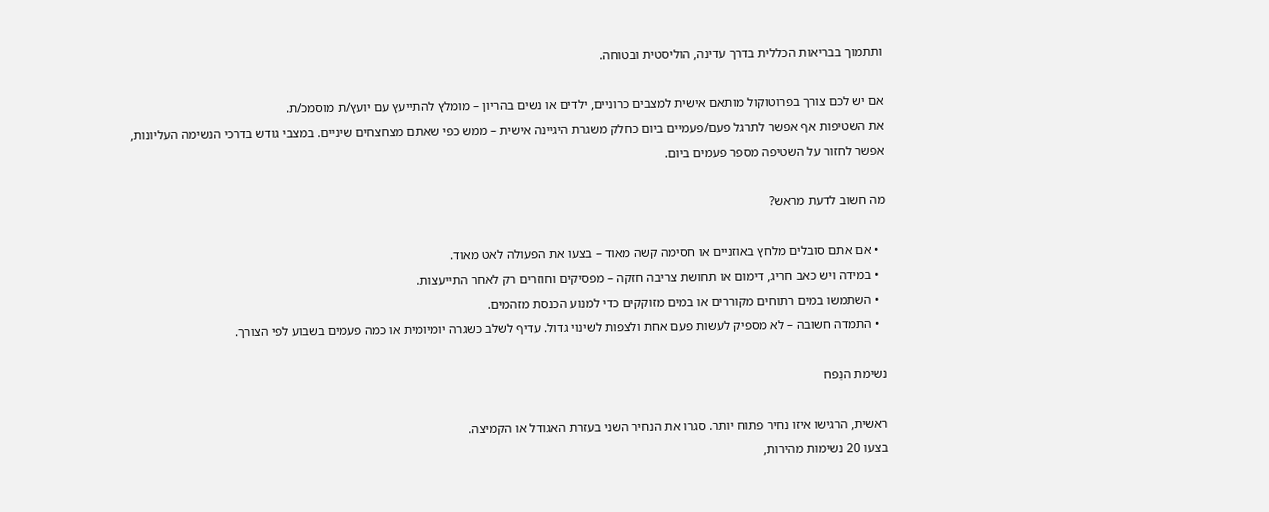ותתמוך בבריאות הכללית בדרך עדינה, הוליסטית ובטוחה.

אם יש לכם צורך בפרוטוקול מותאם אישית למצבים כרוניים, ילדים או נשים בהריון – מומלץ להתייעץ עם יועץ/ת מוסמכ/ת.
את השטיפות אף אפשר לתרגל פעם/פעמיים ביום כחלק משגרת היגיינה אישית – ממש כפי שאתם מצחצחים שיניים. במצבי גודש בדרכי הנשימה העליונות, אפשר לחזור על השטיפה מספר פעמים ביום.

מה חשוב לדעת מראש?

  • אם אתם סובלים מלחץ באוזניים או חסימה קשה מאוד – בצעו את הפעולה לאט מאוד.
  • במידה ויש כאב חריג, דימום או תחושת צריבה חזקה – מפסיקים וחוזרים רק לאחר התייעצות.
  • השתמשו במים רתוחים מקוררים או במים מזוקקים כדי למנוע הכנסת מזהמים.
  • התמדה חשובה – לא מספיק לעשות פעם אחת ולצפות לשינוי גדול. עדיף לשלב כשגרה יומיומית או כמה פעמים בשבוע לפי הצורך.

נשימת הנַפח

ראשית, הרגישו איזו נחיר פתוח יותר. סגרו את הנחיר השני בעזרת האגודל או הקמיצה.
בצעו 20 נשימות מהירות,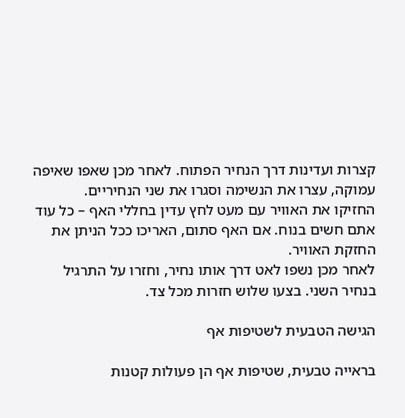קצרות ועדינות דרך הנחיר הפתוח. לאחר מכן שאפו שאיפה עמוקה, עצרו את הנשימה וסגרו את שני הנחיריים.
החזיקו את האוויר עם מעט לחץ עדין בחללי האף – כל עוד אתם חשים בנוח. אם האף סתום, האריכו ככל הניתן את החזקת האוויר.
לאחר מכן נשפו לאט דרך אותו נחיר, וחזרו על התרגיל בנחיר השני. בצעו שלוש חזרות מכל צד.

הגישה הטבעית לשטיפות אף

בראייה טבעית, שטיפות אף הן פעולות קטנות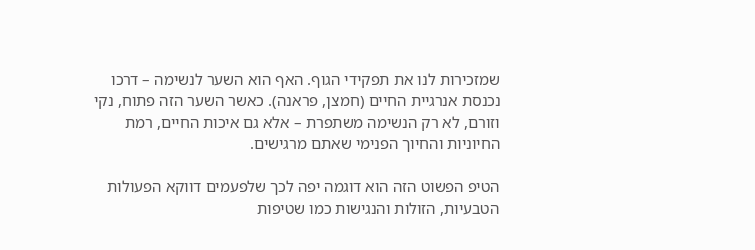שמזכירות לנו את תפקידי הגוף. האף הוא השער לנשימה – דרכו נכנסת אנרגיית החיים (חמצן, פראנה). כאשר השער הזה פתוח, נקי וזורם, לא רק הנשימה משתפרת – אלא גם איכות החיים, רמת החיוניות והחיוך הפנימי שאתם מרגישים.

הטיפ הפשוט הזה הוא דוגמה יפה לכך שלפעמים דווקא הפעולות הטבעיות, הזולות והנגישות כמו שטיפות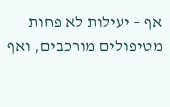אף – יעילות לא פחות מטיפולים מורכבים, ואף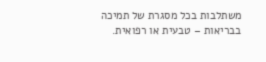משתלבות בכל מסגרת של תמיכה בבריאות – טבעית או רפואית.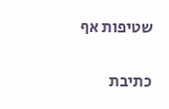שטיפות אף

כתיבת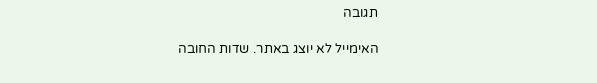תגובה

האימייל לא יוצג באתר. שדות החובה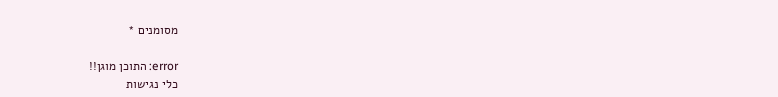מסומנים *

error: התוכן מוגן!!
כלי נגישות